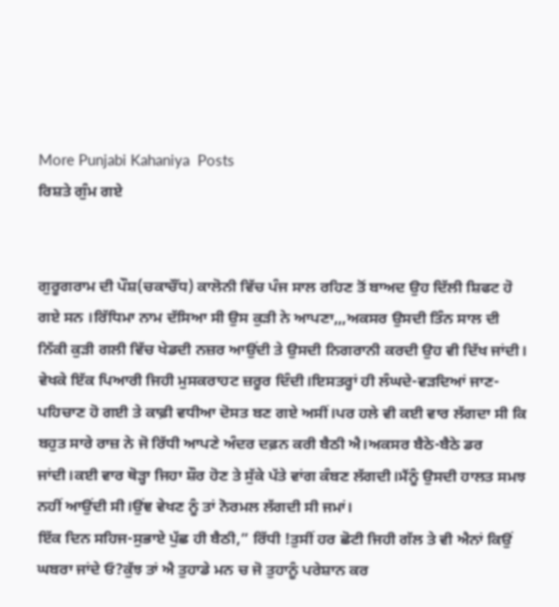More Punjabi Kahaniya  Posts
ਰਿਸ਼ਤੇ ਗੁੰਮ ਗਏ


ਗੁਰੂਗਰਾਮ ਦੀ ਪੌਸ਼(ਚਕਾਚੌਂਧ) ਕਾਲੋਨੀ ਵਿੱਚ ਪੰਜ ਸਾਲ ਰਹਿਣ ਤੋਂ ਬਾਅਦ ਉਹ ਦਿੱਲੀ ਸ਼ਿਫਟ ਹੋ ਗਏ ਸਨ ।ਰਿੱਧਿਮਾ ਨਾਮ ਦੱਸਿਆ ਸੀ ਉਸ ਕੁੜੀ ਨੇ ਆਪਣਾ,,,ਅਕਸਰ ਉਸਦੀ ਤਿੰਨ ਸਾਲ ਦੀ ਨਿੱਕੀ ਕੁੜੀ ਗਲੀ ਵਿੱਚ ਖੇਡਦੀ ਨਜ਼ਰ ਆਉਂਦੀ ਤੇ ਉਸਦੀ ਨਿਗਰਾਨੀ ਕਰਦੀ ਉਹ ਵੀ ਦਿੱਖ ਜਾਂਦੀ।
ਵੇਖਕੇ ਇੱਕ ਪਿਆਰੀ ਜਿਹੀ ਮੁਸਕਰਾਹਟ ਜ਼ਰੂਰ ਦਿੰਦੀ।ਇਸਤਰ੍ਹਾਂ ਹੀ ਲੰਘਦੇ-ਵੜਦਿਆਂ ਜਾਣ-ਪਹਿਚਾਣ ਹੋ ਗਈ ਤੇ ਕਾਫ਼ੀ ਵਧੀਆ ਦੋਸਤ ਬਣ ਗਏ ਅਸੀਂ।ਪਰ ਹਲੇ ਵੀ ਕਈ ਵਾਰ ਲੱਗਦਾ ਸੀ ਕਿ ਬਹੁਤ ਸਾਰੇ ਰਾਜ਼ ਨੇ ਜੋ ਰਿੱਧੀ ਆਪਣੇ ਅੰਦਰ ਦਫ਼ਨ ਕਰੀ ਬੈਠੀ ਐ।ਅਕਸਰ ਬੈਠੇ-ਬੈਠੇ ਡਰ ਜਾਂਦੀ।ਕਈ ਵਾਰ ਥੋੜ੍ਹਾ ਜਿਹਾ ਸ਼ੌਰ ਹੋਣ ਤੇ ਸੁੱਕੇ ਪੱਤੇ ਵਾਂਗ ਕੰਬਣ ਲੱਗਦੀ।ਮੈਂਨੂੰ ਉਸਦੀ ਹਾਲਤ ਸਮਝ ਨਹੀਂ ਆਉਂਦੀ ਸੀ।ਉਂਞ ਵੇਖਣ ਨੂੰ ਤਾਂ ਨੋਰਮਲ ਲੱਗਦੀ ਸੀ ਜਮਾਂ।
ਇੱਕ ਦਿਨ ਸਹਿਜ-ਸੁਭਾਏ ਪੁੱਛ ਹੀ ਬੈਠੀ,” ਰਿੱਧੀ !ਤੁਸੀਂ ਹਰ ਛੋਟੀ ਜਿਹੀ ਗੱਲ ਤੇ ਵੀ ਐਨਾਂ ਕਿਉਂ ਘਬਰਾ ਜਾਂਦੇ ਓ?ਕੁੱਝ ਤਾਂ ਐ ਤੁਹਾਡੇ ਮਨ ਚ ਜੋ ਤੁਹਾਨੂੰ ਪਰੇਸ਼ਾਨ ਕਰ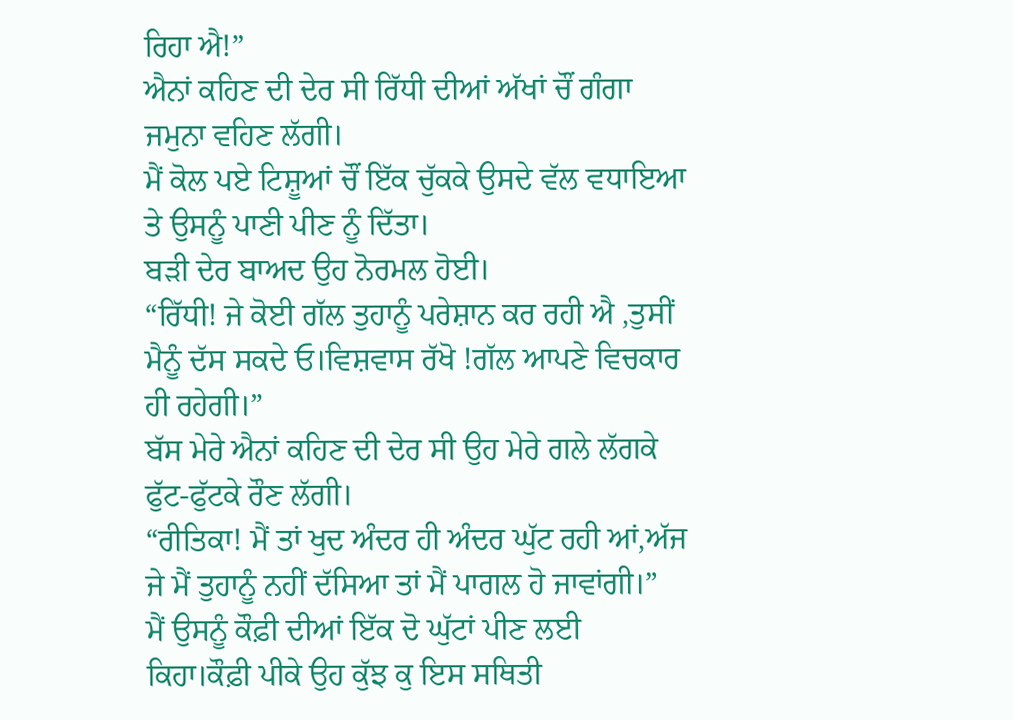ਰਿਹਾ ਐ!”
ਐਨਾਂ ਕਹਿਣ ਦੀ ਦੇਰ ਸੀ ਰਿੱਧੀ ਦੀਆਂ ਅੱਖਾਂ ਚੌਂ ਗੰਗਾ ਜਮੁਨਾ ਵਹਿਣ ਲੱਗੀ।
ਮੈਂ ਕੋਲ ਪਏ ਟਿਸ਼ੂਆਂ ਚੌਂ ਇੱਕ ਚੁੱਕਕੇ ਉਸਦੇ ਵੱਲ ਵਧਾਇਆ ਤੇ ਉਸਨੂੰ ਪਾਣੀ ਪੀਣ ਨੂੰ ਦਿੱਤਾ।
ਬੜੀ ਦੇਰ ਬਾਅਦ ਉਹ ਨੋਰਮਲ ਹੋਈ।
“ਰਿੱਧੀ! ਜੇ ਕੋਈ ਗੱਲ ਤੁਹਾਨੂੰ ਪਰੇਸ਼ਾਨ ਕਰ ਰਹੀ ਐ ,ਤੁਸੀਂ ਮੈਨੂੰ ਦੱਸ ਸਕਦੇ ਓ।ਵਿਸ਼ਵਾਸ ਰੱਖੋ !ਗੱਲ ਆਪਣੇ ਵਿਚਕਾਰ ਹੀ ਰਹੇਗੀ।”
ਬੱਸ ਮੇਰੇ ਐਨਾਂ ਕਹਿਣ ਦੀ ਦੇਰ ਸੀ ਉਹ ਮੇਰੇ ਗਲੇ ਲੱਗਕੇ ਫੁੱਟ-ਫੁੱਟਕੇ ਰੌਣ ਲੱਗੀ।
“ਰੀਤਿਕਾ! ਮੈਂ ਤਾਂ ਖੁਦ ਅੰਦਰ ਹੀ ਅੰਦਰ ਘੁੱਟ ਰਹੀ ਆਂ,ਅੱਜ ਜੇ ਮੈਂ ਤੁਹਾਨੂੰ ਨਹੀਂ ਦੱਸਿਆ ਤਾਂ ਮੈਂ ਪਾਗਲ ਹੋ ਜਾਵਾਂਗੀ।”
ਮੈਂ ਉਸਨੂੰ ਕੌਫ਼ੀ ਦੀਆਂ ਇੱਕ ਦੋ ਘੁੱਟਾਂ ਪੀਣ ਲਈ ਕਿਹਾ।ਕੌਫ਼ੀ ਪੀਕੇ ਉਹ ਕੁੱਝ ਕੁ ਇਸ ਸਥਿਤੀ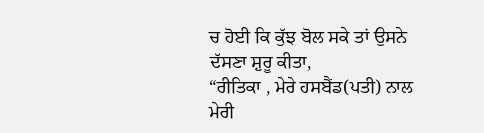ਚ ਹੋਈ ਕਿ ਕੁੱਝ ਬੋਲ ਸਕੇ ਤਾਂ ਉਸਨੇ ਦੱਸਣਾ ਸ਼ੁਰੂ ਕੀਤਾ,
“ਰੀਤਿਕਾ , ਮੇਰੇ ਹਸਬੈਂਡ(ਪਤੀ) ਨਾਲ ਮੇਰੀ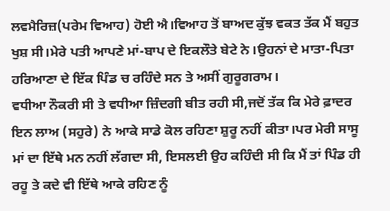ਲਵਮੈਰਿਜ਼(ਪਰੇਮ ਵਿਆਹ) ਹੋਈ ਐ।ਵਿਆਹ ਤੋਂ ਬਾਅਦ ਕੁੱਝ ਵਕਤ ਤੱਕ ਮੈਂ ਬਹੁਤ ਖੁਸ਼ ਸੀ।ਮੇਰੇ ਪਤੀ ਆਪਣੇ ਮਾਂ-ਬਾਪ ਦੇ ਇਕਲੌਤੇ ਬੇਟੇ ਨੇ।ਉਹਨਾਂ ਦੇ ਮਾਤਾ-ਪਿਤਾ ਹਰਿਆਣਾ ਦੇ ਇੱਕ ਪਿੰਡ ਚ ਰਹਿੰਦੇ ਸਨ ਤੇ ਅਸੀਂ ਗੁਰੂਗਰਾਮ।
ਵਧੀਆ ਨੌਕਰੀ ਸੀ ਤੇ ਵਧੀਆ ਜ਼ਿੰਦਗੀ ਬੀਤ ਰਹੀ ਸੀ,ਜਦੋਂ ਤੱਕ ਕਿ ਮੇਰੇ ਫ਼ਾਦਰ ਇਨ ਲਾਅ (ਸਹੁਰੇ) ਨੇ ਆਕੇ ਸਾਡੇ ਕੋਲ ਰਹਿਣਾ ਸ਼ੁਰੂ ਨਹੀਂ ਕੀਤਾ।ਪਰ ਮੇਰੀ ਸਾਸੂ ਮਾਂ ਦਾ ਇੱਥੇ ਮਨ ਨਹੀਂ ਲੱਗਦਾ ਸੀ, ਇਸਲਈ ਉਹ ਕਹਿੰਦੀ ਸੀ ਕਿ ਮੈਂ ਤਾਂ ਪਿੰਡ ਹੀ ਰਹੂ ਤੇ ਕਦੇ ਵੀ ਇੱਥੇ ਆਕੇ ਰਹਿਣ ਨੂੰ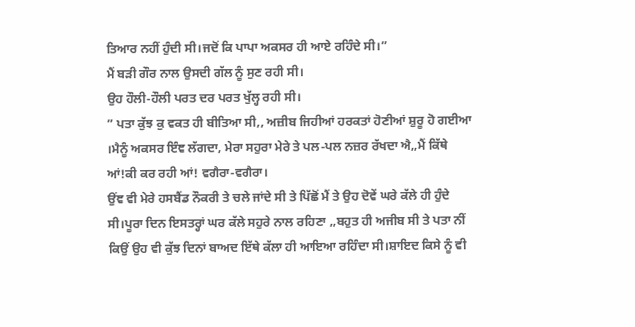ਤਿਆਰ ਨਹੀਂ ਹੁੰਦੀ ਸੀ।ਜਦੋਂ ਕਿ ਪਾਪਾ ਅਕਸਰ ਹੀ ਆਏ ਰਹਿੰਦੇ ਸੀ।”
ਮੈਂ ਬੜੀ ਗੌਰ ਨਾਲ ਉਸਦੀ ਗੱਲ ਨੂੰ ਸੁਣ ਰਹੀ ਸੀ।
ਉਹ ਹੌਲੀ-ਹੌਲੀ ਪਰਤ ਦਰ ਪਰਤ ਖੁੱਲ੍ਹ ਰਹੀ ਸੀ।
” ਪਤਾ ਕੁੱਝ ਕੁ ਵਕਤ ਹੀ ਬੀਤਿਆ ਸੀ,, ਅਜ਼ੀਬ ਜਿਹੀਆਂ ਹਰਕਤਾਂ ਹੋਣੀਆਂ ਸ਼ੁਰੂ ਹੋ ਗਈਆ ।ਮੈਨੂੰ ਅਕਸਰ ਇੰਞ ਲੱਗਦਾ, ਮੇਰਾ ਸਹੁਰਾ ਮੇਰੇ ਤੇ ਪਲ-ਪਲ ਨਜ਼ਰ ਰੱਖਦਾ ਐ,,ਮੈਂ ਕਿੱਥੇ ਆਂ!ਕੀ ਕਰ ਰਹੀ ਆਂ! ਵਗੈਰਾ-ਵਗੈਰਾ।
ਉਂਞ ਵੀ ਮੇਰੇ ਹਸਬੈਂਡ ਨੌਕਰੀ ਤੇ ਚਲੇ ਜਾਂਦੇ ਸੀ ਤੇ ਪਿੱਛੋਂ ਮੈਂ ਤੇ ਉਹ ਦੋਵੇਂ ਘਰੇ ਕੱਲੇ ਹੀ ਹੁੰਦੇ ਸੀ।ਪੂਰਾ ਦਿਨ ਇਸਤਰ੍ਹਾਂ ਘਰ ਕੱਲੇ ਸਹੁਰੇ ਨਾਲ ਰਹਿਣਾ ,,ਬਹੁਤ ਹੀ ਅਜੀਬ ਸੀ ਤੇ ਪਤਾ ਨੀਂ ਕਿਉਂ ਉਹ ਵੀ ਕੁੱਝ ਦਿਨਾਂ ਬਾਅਦ ਇੱਥੇ ਕੱਲਾ ਹੀ ਆਇਆ ਰਹਿੰਦਾ ਸੀ।ਸ਼ਾਇਦ ਕਿਸੇ ਨੂੰ ਵੀ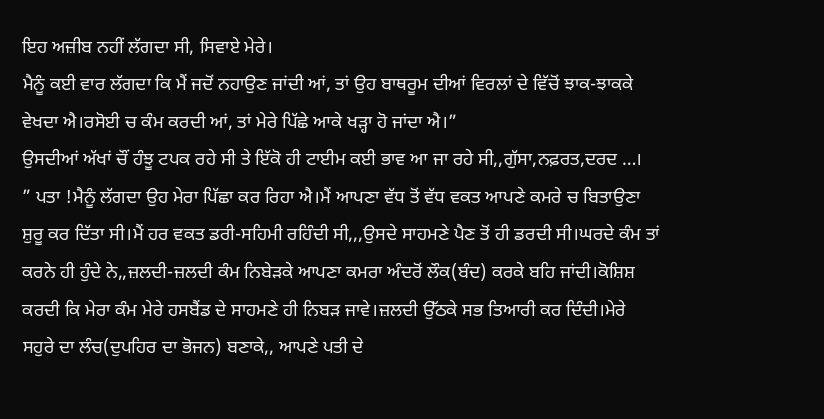ਇਹ ਅਜ਼ੀਬ ਨਹੀਂ ਲੱਗਦਾ ਸੀ, ਸਿਵਾਏ ਮੇਰੇ।
ਮੈਨੂੰ ਕਈ ਵਾਰ ਲੱਗਦਾ ਕਿ ਮੈਂ ਜਦੋਂ ਨਹਾਉਣ ਜਾਂਦੀ ਆਂ, ਤਾਂ ਉਹ ਬਾਥਰੂਮ ਦੀਆਂ ਵਿਰਲਾਂ ਦੇ ਵਿੱਚੋਂ ਝਾਕ-ਝਾਕਕੇ ਵੇਖਦਾ ਐ।ਰਸੋਈ ਚ ਕੰਮ ਕਰਦੀ ਆਂ, ਤਾਂ ਮੇਰੇ ਪਿੱਛੇ ਆਕੇ ਖੜ੍ਹਾ ਹੋ ਜਾਂਦਾ ਐ।”
ਉਸਦੀਆਂ ਅੱਖਾਂ ਚੌਂ ਹੰਝੂ ਟਪਕ ਰਹੇ ਸੀ ਤੇ ਇੱਕੋ ਹੀ ਟਾਈਮ ਕਈ ਭਾਵ ਆ ਜਾ ਰਹੇ ਸੀ,,ਗੁੱਸਾ,ਨਫ਼ਰਤ,ਦਰਦ …।
” ਪਤਾ !ਮੈਨੂੰ ਲੱਗਦਾ ਉਹ ਮੇਰਾ ਪਿੱਛਾ ਕਰ ਰਿਹਾ ਐ।ਮੈਂ ਆਪਣਾ ਵੱਧ ਤੋਂ ਵੱਧ ਵਕਤ ਆਪਣੇ ਕਮਰੇ ਚ ਬਿਤਾਉਣਾ ਸ਼ੁਰੂ ਕਰ ਦਿੱਤਾ ਸੀ।ਮੈਂ ਹਰ ਵਕਤ ਡਰੀ-ਸਹਿਮੀ ਰਹਿੰਦੀ ਸੀ,,,ਉਸਦੇ ਸਾਹਮਣੇ ਪੈਣ ਤੋਂ ਹੀ ਡਰਦੀ ਸੀ।ਘਰਦੇ ਕੰਮ ਤਾਂ ਕਰਨੇ ਹੀ ਹੁੰਦੇ ਨੇ,,ਜ਼ਲਦੀ-ਜ਼ਲਦੀ ਕੰਮ ਨਿਬੇੜਕੇ ਆਪਣਾ ਕਮਰਾ ਅੰਦਰੋਂ ਲੌਕ(ਬੰਦ) ਕਰਕੇ ਬਹਿ ਜਾਂਦੀ।ਕੋਸ਼ਿਸ਼ ਕਰਦੀ ਕਿ ਮੇਰਾ ਕੰਮ ਮੇਰੇ ਹਸਬੈਂਡ ਦੇ ਸਾਹਮਣੇ ਹੀ ਨਿਬੜ ਜਾਵੇ।ਜ਼ਲਦੀ ਉੱਠਕੇ ਸਭ ਤਿਆਰੀ ਕਰ ਦਿੰਦੀ।ਮੇਰੇ ਸਹੁਰੇ ਦਾ ਲੰਚ(ਦੁਪਹਿਰ ਦਾ ਭੋਜਨ) ਬਣਾਕੇ,, ਆਪਣੇ ਪਤੀ ਦੇ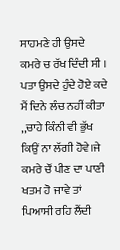ਸਾਹਮਣੇ ਹੀ ਉਸਦੇ ਕਮਰੇ ਚ ਰੱਖ ਦਿੰਦੀ ਸੀ ।
ਪਤਾ ਉਸਦੇ ਹੁੰਦੇ ਹੋਏ ਕਦੇ ਮੈਂ ਦਿਨੇ ਲੰਚ ਨਹੀਂ ਕੀਤਾ ,,ਚਾਹੇ ਕਿੰਨੀ ਵੀ ਭੁੱਖ ਕਿਉਂ ਨਾ ਲੱਗੀ ਹੋਵੇ।ਜੇ ਕਮਰੇ ਚੌਂ ਪੀਣ ਦਾ ਪਾਣੀ ਖਤਮ ਹੋ ਜਾਵੇ ਤਾਂ ਪਿਆਸੀ ਰਹਿ ਲੈਂਦੀ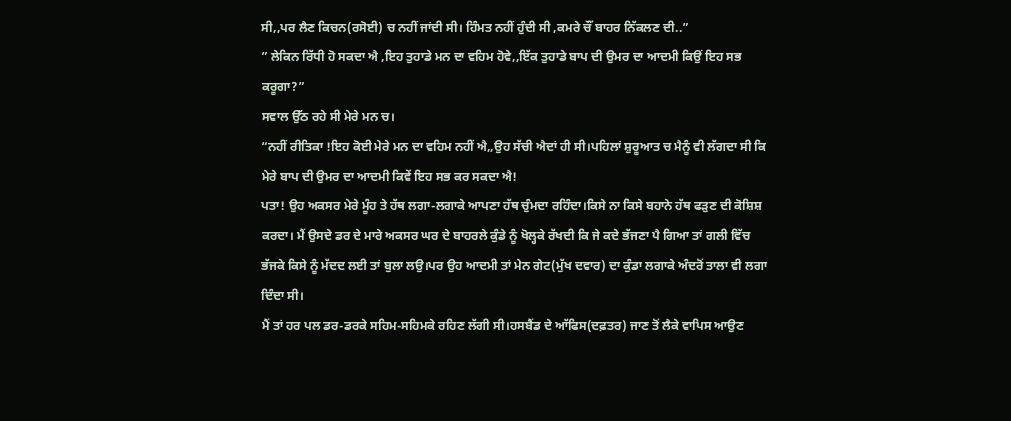ਸੀ,,ਪਰ ਲੈਣ ਕਿਚਨ(ਰਸੋਈ) ਚ ਨਹੀਂ ਜਾਂਦੀ ਸੀ। ਹਿੰਮਤ ਨਹੀਂ ਹੁੰਦੀ ਸੀ ,ਕਮਰੇ ਚੌਂ ਬਾਹਰ ਨਿੱਕਲਣ ਦੀ..”
” ਲੇਕਿਨ ਰਿੱਧੀ ਹੋ ਸਕਦਾ ਐ ,ਇਹ ਤੁਹਾਡੇ ਮਨ ਦਾ ਵਹਿਮ ਹੋਵੇ,,ਇੱਕ ਤੁਹਾਡੇ ਬਾਪ ਦੀ ਉਮਰ ਦਾ ਆਦਮੀ ਕਿਉਂ ਇਹ ਸਭ ਕਰੂਗਾ?”
ਸਵਾਲ ਉੱਠ ਰਹੇ ਸੀ ਮੇਰੇ ਮਨ ਚ।
“ਨਹੀਂ ਰੀਤਿਕਾ !ਇਹ ਕੋਈ ਮੇਰੇ ਮਨ ਦਾ ਵਹਿਮ ਨਹੀਂ ਐ,,ਉਹ ਸੱਚੀ ਐਦਾਂ ਹੀ ਸੀ।ਪਹਿਲਾਂ ਸ਼ੁਰੂਆਤ ਚ ਮੈਨੂੰ ਵੀ ਲੱਗਦਾ ਸੀ ਕਿ ਮੇਰੇ ਬਾਪ ਦੀ ਉਮਰ ਦਾ ਆਦਮੀ ਕਿਵੇਂ ਇਹ ਸਭ ਕਰ ਸਕਦਾ ਐ!
ਪਤਾ! ਉਹ ਅਕਸਰ ਮੇਰੇ ਮੂੰਹ ਤੇ ਹੱਥ ਲਗਾ-ਲਗਾਕੇ ਆਪਣਾ ਹੱਥ ਚੁੰਮਦਾ ਰਹਿੰਦਾ।ਕਿਸੇ ਨਾ ਕਿਸੇ ਬਹਾਨੇ ਹੱਥ ਫੜੁਣ ਦੀ ਕੋਸ਼ਿਸ਼ ਕਰਦਾ। ਮੈਂ ਉਸਦੇ ਡਰ ਦੇ ਮਾਰੇ ਅਕਸਰ ਘਰ ਦੇ ਬਾਹਰਲੇ ਕੁੰਡੇ ਨੂੰ ਖੋਲ੍ਹਕੇ ਰੱਖਦੀ ਕਿ ਜੇ ਕਦੇ ਭੱਜਣਾ ਪੈ ਗਿਆ ਤਾਂ ਗਲੀ ਵਿੱਚ ਭੱਜਕੇ ਕਿਸੇ ਨੂੰ ਮੱਦਦ ਲਈ ਤਾਂ ਬੁਲਾ ਲਉ।ਪਰ ਉਹ ਆਦਮੀ ਤਾਂ ਮੇਨ ਗੇਟ(ਮੁੱਖ ਦਵਾਰ) ਦਾ ਕੁੰਡਾ ਲਗਾਕੇ ਅੰਦਰੋਂ ਤਾਲਾ ਵੀ ਲਗਾ ਦਿੰਦਾ ਸੀ।
ਮੈਂ ਤਾਂ ਹਰ ਪਲ ਡਰ-ਡਰਕੇ ਸਹਿਮ-ਸਹਿਮਕੇ ਰਹਿਣ ਲੱਗੀ ਸੀ।ਹਸਬੈਂਡ ਦੇ ਆੱਫਿਸ(ਦਫ਼ਤਰ) ਜਾਣ ਤੋਂ ਲੈਕੇ ਵਾਪਿਸ ਆਉਣ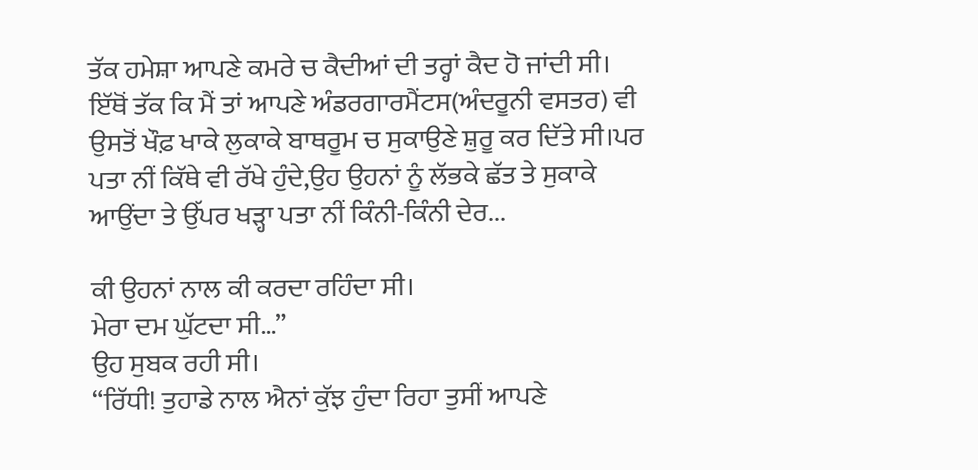ਤੱਕ ਹਮੇਸ਼ਾ ਆਪਣੇ ਕਮਰੇ ਚ ਕੈਦੀਆਂ ਦੀ ਤਰ੍ਹਾਂ ਕੈਦ ਹੋ ਜਾਂਦੀ ਸੀ।
ਇੱਥੋਂ ਤੱਕ ਕਿ ਮੈਂ ਤਾਂ ਆਪਣੇ ਅੰਡਰਗਾਰਮੈਂਟਸ(ਅੰਦਰੂਨੀ ਵਸਤਰ) ਵੀ ਉਸਤੋਂ ਖੌਫ਼ ਖਾਕੇ ਲੁਕਾਕੇ ਬਾਥਰੂਮ ਚ ਸੁਕਾਉਣੇ ਸ਼ੁਰੂ ਕਰ ਦਿੱਤੇ ਸੀ।ਪਰ ਪਤਾ ਨੀਂ ਕਿੱਥੇ ਵੀ ਰੱਖੇ ਹੁੰਦੇ,ਉਹ ਉਹਨਾਂ ਨੂੰ ਲੱਭਕੇ ਛੱਤ ਤੇ ਸੁਕਾਕੇ ਆਉਂਦਾ ਤੇ ਉੱਪਰ ਖੜ੍ਹਾ ਪਤਾ ਨੀਂ ਕਿੰਨੀ-ਕਿੰਨੀ ਦੇਰ...

ਕੀ ਉਹਨਾਂ ਨਾਲ ਕੀ ਕਰਦਾ ਰਹਿੰਦਾ ਸੀ।
ਮੇਰਾ ਦਮ ਘੁੱਟਦਾ ਸੀ…”
ਉਹ ਸੁਬਕ ਰਹੀ ਸੀ।
“ਰਿੱਧੀ! ਤੁਹਾਡੇ ਨਾਲ ਐਨਾਂ ਕੁੱਝ ਹੁੰਦਾ ਰਿਹਾ ਤੁਸੀਂ ਆਪਣੇ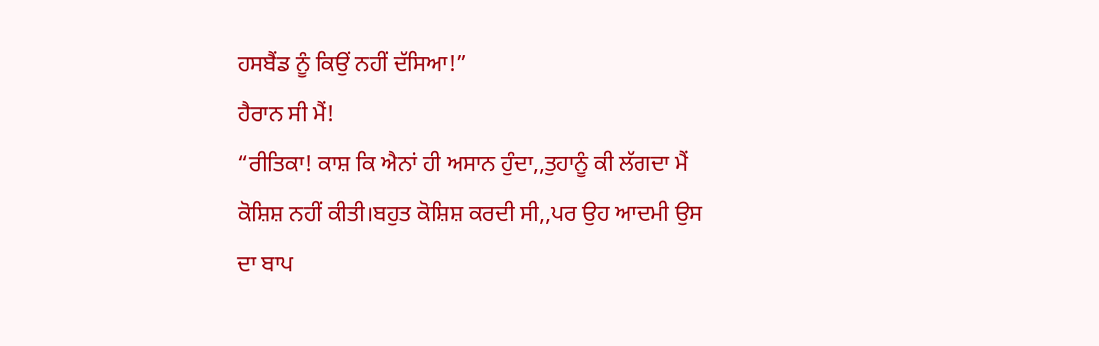ਹਸਬੈਂਡ ਨੂੰ ਕਿਉਂ ਨਹੀਂ ਦੱਸਿਆ!”
ਹੈਰਾਨ ਸੀ ਮੈਂ!
“ਰੀਤਿਕਾ! ਕਾਸ਼ ਕਿ ਐਨਾਂ ਹੀ ਅਸਾਨ ਹੁੰਦਾ,,ਤੁਹਾਨੂੰ ਕੀ ਲੱਗਦਾ ਮੈਂ ਕੋਸ਼ਿਸ਼ ਨਹੀਂ ਕੀਤੀ।ਬਹੁਤ ਕੋਸ਼ਿਸ਼ ਕਰਦੀ ਸੀ,,ਪਰ ਉਹ ਆਦਮੀ ਉਸ ਦਾ ਬਾਪ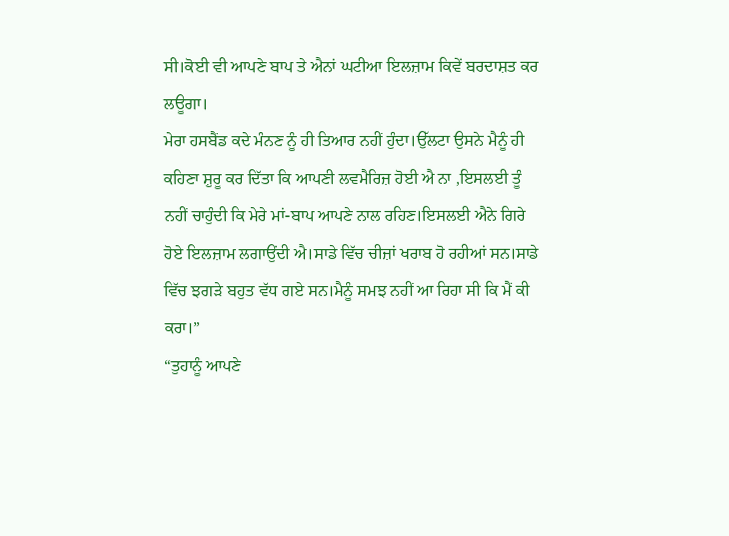ਸੀ।ਕੋਈ ਵੀ ਆਪਣੇ ਬਾਪ ਤੇ ਐਨਾਂ ਘਟੀਆ ਇਲਜ਼ਾਮ ਕਿਵੇਂ ਬਰਦਾਸ਼ਤ ਕਰ ਲਊਗਾ।
ਮੇਰਾ ਹਸਬੈਂਡ ਕਦੇ ਮੰਨਣ ਨੂੰ ਹੀ ਤਿਆਰ ਨਹੀਂ ਹੁੰਦਾ।ਉੱਲਟਾ ਉਸਨੇ ਮੈਨੂੰ ਹੀ ਕਹਿਣਾ ਸ਼ੁਰੂ ਕਰ ਦਿੱਤਾ ਕਿ ਆਪਣੀ ਲਵਮੈਰਿਜ਼ ਹੋਈ ਐ ਨਾ ,ਇਸਲਈ ਤੂੰ ਨਹੀਂ ਚਾਹੁੰਦੀ ਕਿ ਮੇਰੇ ਮਾਂ-ਬਾਪ ਆਪਣੇ ਨਾਲ ਰਹਿਣ।ਇਸਲਈ ਐਨੇ ਗਿਰੇ ਹੋਏ ਇਲਜ਼ਾਮ ਲਗਾਉਂਦੀ ਐ।ਸਾਡੇ ਵਿੱਚ ਚੀਜ਼ਾਂ ਖਰਾਬ ਹੋ ਰਹੀਆਂ ਸਨ।ਸਾਡੇ ਵਿੱਚ ਝਗੜੇ ਬਹੁਤ ਵੱਧ ਗਏ ਸਨ।ਮੈਨੂੰ ਸਮਝ ਨਹੀਂ ਆ ਰਿਹਾ ਸੀ ਕਿ ਮੈਂ ਕੀ ਕਰਾ।”
“ਤੁਹਾਨੂੰ ਆਪਣੇ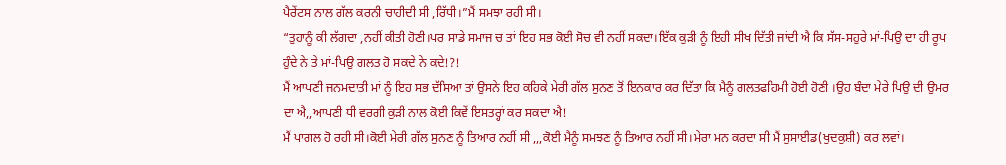ਪੈਰੇਂਟਸ ਨਾਲ ਗੱਲ ਕਰਨੀ ਚਾਹੀਦੀ ਸੀ ,ਰਿੱਧੀ।”ਮੈਂ ਸਮਝਾ ਰਹੀ ਸੀ।
“ਤੁਹਾਨੂੰ ਕੀ ਲੱਗਦਾ ,ਨਹੀਂ ਕੀਤੀ ਹੋਣੀ।ਪਰ ਸਾਡੇ ਸਮਾਜ ਚ ਤਾਂ ਇਹ ਸਭ ਕੋਈ ਸੋਚ ਵੀ ਨਹੀਂ ਸਕਦਾ।ਇੱਕ ਕੁੜੀ ਨੂੰ ਇਹੀ ਸੀਖ ਦਿੱਤੀ ਜਾਂਦੀ ਐ ਕਿ ਸੱਸ-ਸਹੁਰੇ ਮਾਂ-ਪਿਉ ਦਾ ਹੀ ਰੂਪ ਹੁੰਦੇ ਨੇ ਤੇ ਮਾਂ-ਪਿਉ ਗਲਤ ਹੋ ਸਕਦੇ ਨੇ ਕਦੇ!?!
ਮੈਂ ਆਪਣੀ ਜਨਮਦਾਤੀ ਮਾਂ ਨੂੰ ਇਹ ਸਭ ਦੱਸਿਆ ਤਾਂ ਉਸਨੇ ਇਹ ਕਹਿਕੇ ਮੇਰੀ ਗੱਲ ਸੁਨਣ ਤੋਂ ਇਨਕਾਰ ਕਰ ਦਿੱਤਾ ਕਿ ਮੈਨੂੰ ਗਲਤਫਹਿਮੀ ਹੋਈ ਹੋਣੀ ।ਉਹ ਬੰਦਾ ਮੇਰੇ ਪਿਉ ਦੀ ਉਮਰ ਦਾ ਐ,,ਆਪਣੀ ਧੀ ਵਰਗੀ ਕੁੜੀ ਨਾਲ ਕੋਈ ਕਿਵੇਂ ਇਸਤਰ੍ਹਾਂ ਕਰ ਸਕਦਾ ਐ!
ਮੈਂ ਪਾਗਲ ਹੋ ਰਹੀ ਸੀ।ਕੋਈ ਮੇਰੀ ਗੱਲ ਸੁਨਣ ਨੂੰ ਤਿਆਰ ਨਹੀਂ ਸੀ ,,,ਕੋਈ ਮੈਨੂੰ ਸਮਝਣ ਨੂੰ ਤਿਆਰ ਨਹੀਂ ਸੀ।ਮੇਰਾ ਮਨ ਕਰਦਾ ਸੀ ਮੈਂ ਸੁਸਾਈਡ(ਖੁਦਕੁਸ਼ੀ) ਕਰ ਲਵਾਂ।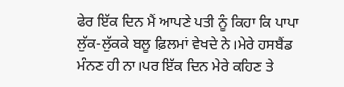ਫੇਰ ਇੱਕ ਦਿਨ ਮੈਂ ਆਪਣੇ ਪਤੀ ਨੂੰ ਕਿਹਾ ਕਿ ਪਾਪਾ ਲੁੱਕ-ਲੁੱਕਕੇ ਬਲੂ ਫ਼ਿਲਮਾਂ ਵੇਖਦੇ ਨੇ।ਮੇਰੇ ਹਸਬੈਂਡ ਮੰਨਣ ਹੀ ਨਾ।ਪਰ ਇੱਕ ਦਿਨ ਮੇਰੇ ਕਹਿਣ ਤੇ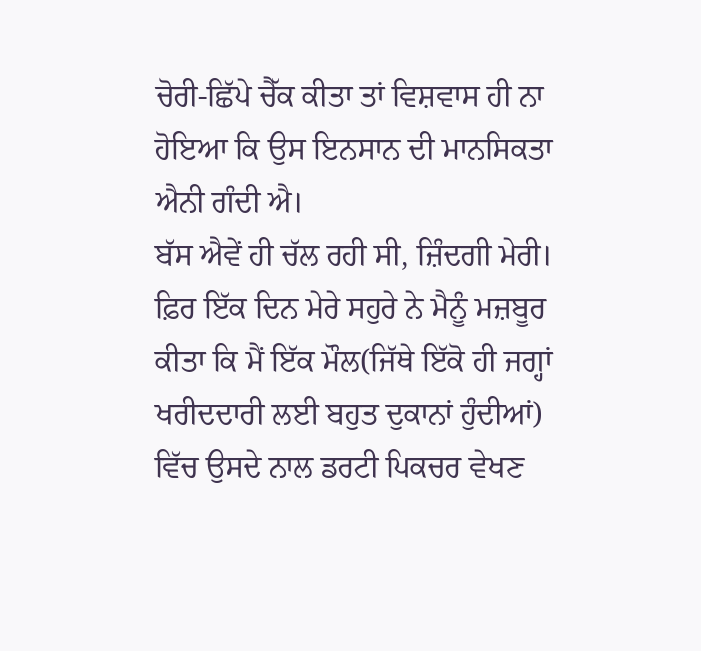ਚੋਰੀ-ਛਿੱਪੇ ਚੈੱਕ ਕੀਤਾ ਤਾਂ ਵਿਸ਼ਵਾਸ ਹੀ ਨਾ ਹੋਇਆ ਕਿ ਉਸ ਇਨਸਾਨ ਦੀ ਮਾਨਸਿਕਤਾ ਐਨੀ ਗੰਦੀ ਐ।
ਬੱਸ ਐਵੇਂ ਹੀ ਚੱਲ ਰਹੀ ਸੀ, ਜ਼ਿੰਦਗੀ ਮੇਰੀ। ਫ਼ਿਰ ਇੱਕ ਦਿਨ ਮੇਰੇ ਸਹੁਰੇ ਨੇ ਮੈਨੂੰ ਮਜ਼ਬੂਰ ਕੀਤਾ ਕਿ ਮੈਂ ਇੱਕ ਮੌਲ(ਜਿੱਥੇ ਇੱਕੋ ਹੀ ਜਗ੍ਹਾਂ ਖਰੀਦਦਾਰੀ ਲਈ ਬਹੁਤ ਦੁਕਾਨਾਂ ਹੁੰਦੀਆਂ) ਵਿੱਚ ਉਸਦੇ ਨਾਲ ਡਰਟੀ ਪਿਕਚਰ ਵੇਖਣ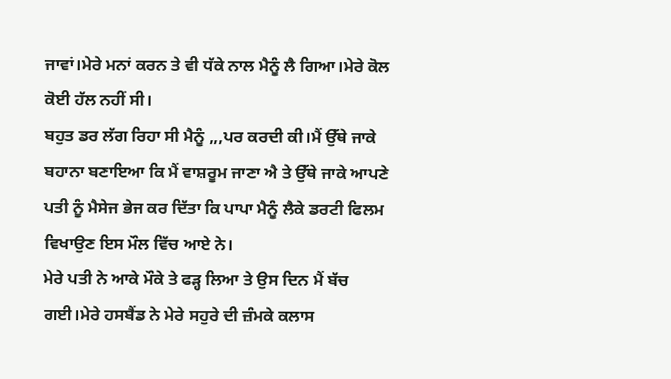ਜਾਵਾਂ।ਮੇਰੇ ਮਨਾਂ ਕਰਨ ਤੇ ਵੀ ਧੱਕੇ ਨਾਲ ਮੈਨੂੰ ਲੈ ਗਿਆ।ਮੇਰੇ ਕੋਲ ਕੋਈ ਹੱਲ ਨਹੀਂ ਸੀ।
ਬਹੁਤ ਡਰ ਲੱਗ ਰਿਹਾ ਸੀ ਮੈਨੂੰ ,,,ਪਰ ਕਰਦੀ ਕੀ।ਮੈਂ ਉੱਥੇ ਜਾਕੇ ਬਹਾਨਾ ਬਣਾਇਆ ਕਿ ਮੈਂ ਵਾਸ਼ਰੂਮ ਜਾਣਾ ਐ ਤੇ ਉੱਥੇ ਜਾਕੇ ਆਪਣੇ ਪਤੀ ਨੂੰ ਮੈਸੇਜ ਭੇਜ ਕਰ ਦਿੱਤਾ ਕਿ ਪਾਪਾ ਮੈਨੂੰ ਲੈਕੇ ਡਰਟੀ ਫਿਲਮ ਵਿਖਾਉਣ ਇਸ ਮੌਲ ਵਿੱਚ ਆਏ ਨੇ।
ਮੇਰੇ ਪਤੀ ਨੇ ਆਕੇ ਮੌਕੇ ਤੇ ਫੜ੍ਹ ਲਿਆ ਤੇ ਉਸ ਦਿਨ ਮੈਂ ਬੱਚ ਗਈ।ਮੇਰੇ ਹਸਬੈਂਡ ਨੇ ਮੇਰੇ ਸਹੁਰੇ ਦੀ ਜ਼ੰਮਕੇ ਕਲਾਸ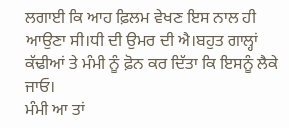ਲਗਾਈ ਕਿ ਆਹ ਫ਼ਿਲਮ ਵੇਖਣ ਇਸ ਨਾਲ ਹੀ ਆਉਣਾ ਸੀ।ਧੀ ਦੀ ਉਮਰ ਦੀ ਐ।ਬਹੁਤ ਗਾਲ੍ਹਾਂ ਕੱਢੀਆਂ ਤੇ ਮੰਮੀ ਨੂੰ ਫ਼ੋਨ ਕਰ ਦਿੱਤਾ ਕਿ ਇਸਨੂੰ ਲੈਕੇ ਜਾਓ।
ਮੰਮੀ ਆ ਤਾਂ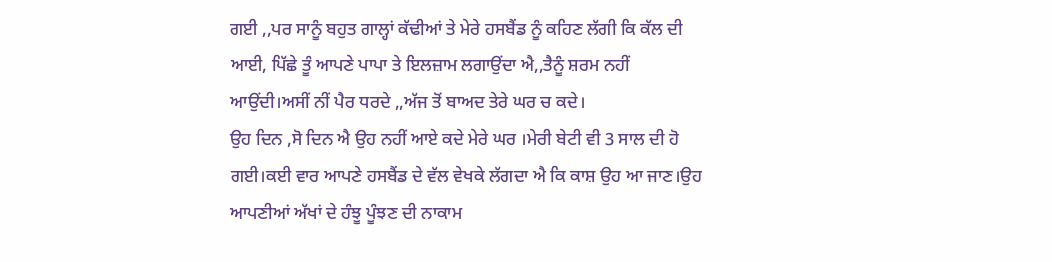ਗਈ ,,ਪਰ ਸਾਨੂੰ ਬਹੁਤ ਗਾਲ੍ਹਾਂ ਕੱਢੀਆਂ ਤੇ ਮੇਰੇ ਹਸਬੈਂਡ ਨੂੰ ਕਹਿਣ ਲੱਗੀ ਕਿ ਕੱਲ ਦੀ ਆਈ, ਪਿੱਛੇ ਤੂੰ ਆਪਣੇ ਪਾਪਾ ਤੇ ਇਲਜ਼ਾਮ ਲਗਾਉਂਦਾ ਐ,,ਤੈਨੂੰ ਸ਼ਰਮ ਨਹੀਂ ਆਉਂਦੀ।ਅਸੀਂ ਨੀਂ ਪੈਰ ਧਰਦੇ ,,ਅੱਜ ਤੋਂ ਬਾਅਦ ਤੇਰੇ ਘਰ ਚ ਕਦੇ।
ਉਹ ਦਿਨ ,ਸੋ ਦਿਨ ਐ ਉਹ ਨਹੀਂ ਆਏ ਕਦੇ ਮੇਰੇ ਘਰ ।ਮੇਰੀ ਬੇਟੀ ਵੀ 3 ਸਾਲ ਦੀ ਹੋ ਗਈ।ਕਈ ਵਾਰ ਆਪਣੇ ਹਸਬੈਂਡ ਦੇ ਵੱਲ ਵੇਖਕੇ ਲੱਗਦਾ ਐ ਕਿ ਕਾਸ਼ ਉਹ ਆ ਜਾਣ।ਉਹ ਆਪਣੀਆਂ ਅੱਖਾਂ ਦੇ ਹੰਝੂ ਪੂੰਝਣ ਦੀ ਨਾਕਾਮ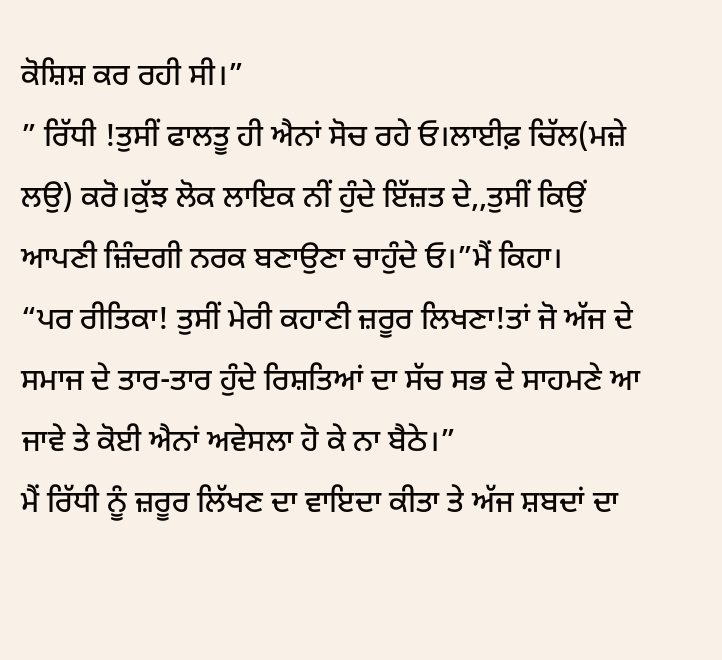ਕੋਸ਼ਿਸ਼ ਕਰ ਰਹੀ ਸੀ।”
” ਰਿੱਧੀ !ਤੁਸੀਂ ਫਾਲਤੂ ਹੀ ਐਨਾਂ ਸੋਚ ਰਹੇ ਓ।ਲਾਈਫ਼ ਚਿੱਲ(ਮਜ਼ੇ ਲਉ) ਕਰੋ।ਕੁੱਝ ਲੋਕ ਲਾਇਕ ਨੀਂ ਹੁੰਦੇ ਇੱਜ਼ਤ ਦੇ,,ਤੁਸੀਂ ਕਿਉਂ ਆਪਣੀ ਜ਼ਿੰਦਗੀ ਨਰਕ ਬਣਾਉਣਾ ਚਾਹੁੰਦੇ ਓ।”ਮੈਂ ਕਿਹਾ।
“ਪਰ ਰੀਤਿਕਾ! ਤੁਸੀਂ ਮੇਰੀ ਕਹਾਣੀ ਜ਼ਰੂਰ ਲਿਖਣਾ!ਤਾਂ ਜੋ ਅੱਜ ਦੇ ਸਮਾਜ ਦੇ ਤਾਰ-ਤਾਰ ਹੁੰਦੇ ਰਿਸ਼ਤਿਆਂ ਦਾ ਸੱਚ ਸਭ ਦੇ ਸਾਹਮਣੇ ਆ ਜਾਵੇ ਤੇ ਕੋਈ ਐਨਾਂ ਅਵੇਸਲਾ ਹੋ ਕੇ ਨਾ ਬੈਠੇ।”
ਮੈਂ ਰਿੱਧੀ ਨੂੰ ਜ਼ਰੂਰ ਲਿੱਖਣ ਦਾ ਵਾਇਦਾ ਕੀਤਾ ਤੇ ਅੱਜ ਸ਼ਬਦਾਂ ਦਾ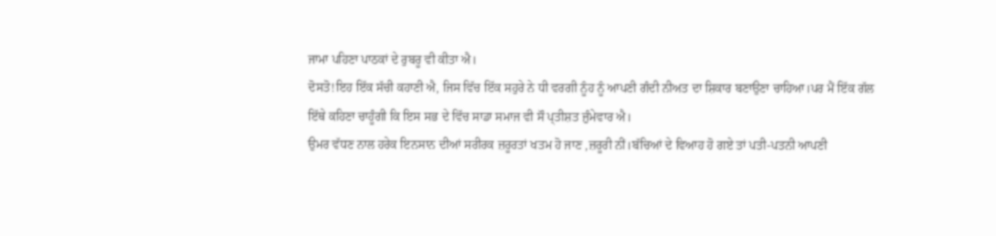ਜਾਮਾ ਪਹਿਣਾ ਪਾਠਕਾਂ ਦੇ ਰੁਬਰੂ ਵੀ ਕੀਤਾ ਐ।
ਦੋਸਤੋ!ਇਹ ਇੱਕ ਸੱਚੀ ਕਹਾਣੀ ਐ, ਜਿਸ ਵਿੱਚ ਇੱਕ ਸਹੁਰੇ ਨੇ ਧੀ ਵਰਗੀ ਨੂੰਹ ਨੂੰ ਆਪਣੀ ਗੰਦੀ ਨੀਅਤ ਦਾ ਸ਼ਿਕਾਰ ਬਣਾਉਣਾ ਚਾਹਿਆ।ਪਰ ਮੈਂ ਇੱਕ ਗੱਲ ਇੱਥੇ ਕਹਿਣਾ ਚਾਹੂੰਗੀ ਕਿ ਇਸ ਸਭ ਦੇ ਵਿੱਚ ਸਾਡਾ ਸਮਾਜ ਵੀ ਸੌ ਪ੍ਤੀਸ਼ਤ ਜ਼ੁੰਮੇਵਾਰ ਐ।
ਉਮਰ ਵੱਧਣ ਨਾਲ ਹਰੇਕ ਇਨਸਾਨ ਦੀਆਂ ਸਰੀਰਕ ਜ਼ਰੂਰਤਾਂ ਖਤਮ ਹੋ ਜਾਣ ,ਜ਼ਰੂਰੀ ਨੀਂ।ਬੱਚਿਆਂ ਦੇ ਵਿਆਹ ਹੋ ਗਏ ਤਾਂ ਪਤੀ-ਪਤਨੀ ਆਪਣੀ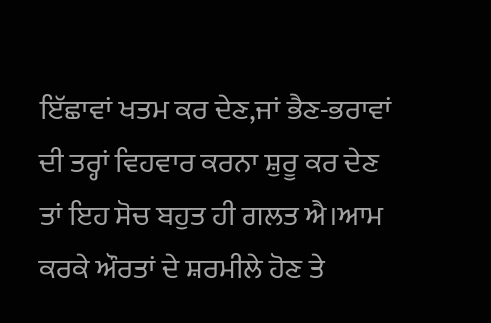ਇੱਛਾਵਾਂ ਖਤਮ ਕਰ ਦੇਣ,ਜਾਂ ਭੈਣ-ਭਰਾਵਾਂ ਦੀ ਤਰ੍ਹਾਂ ਵਿਹਵਾਰ ਕਰਨਾ ਸ਼ੁਰੂ ਕਰ ਦੇਣ ਤਾਂ ਇਹ ਸੋਚ ਬਹੁਤ ਹੀ ਗਲਤ ਐ।ਆਮ ਕਰਕੇ ਔਰਤਾਂ ਦੇ ਸ਼ਰਮੀਲੇ ਹੋਣ ਤੇ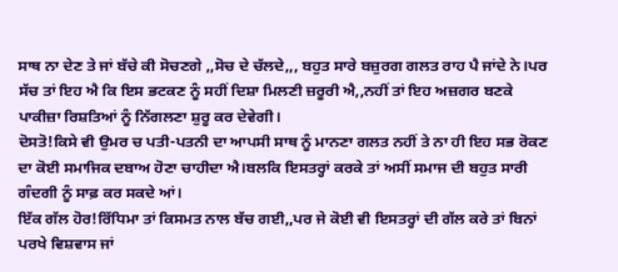ਸਾਥ ਨਾ ਦੇਣ ਤੇ ਜਾਂ ਬੱਚੇ ਕੀ ਸੋਚਣਗੇ ,,ਸੋਚ ਦੇ ਚੱਲਦੇ,,, ਬਹੁਤ ਸਾਰੇ ਬਜ਼ੁਰਗ ਗਲਤ ਰਾਹ ਪੈ ਜਾਂਦੇ ਨੇ।ਪਰ ਸੱਚ ਤਾਂ ਇਹ ਐ ਕਿ ਇਸ ਭਟਕਣ ਨੂੰ ਸਹੀਂ ਦਿਸ਼ਾ ਮਿਲਣੀ ਜ਼ਰੂਰੀ ਐ,,ਨਹੀਂ ਤਾਂ ਇਹ ਅਜ਼ਗਰ ਬਣਕੇ ਪਾਕੀਜ਼ਾ ਰਿਸ਼ਤਿਆਂ ਨੂੰ ਨਿੱਗਲਣਾ ਸ਼ੁਰੂ ਕਰ ਦੇਵੇਗੀ।
ਦੋਸਤੋ!ਕਿਸੇ ਵੀ ਉਮਰ ਚ ਪਤੀ-ਪਤਨੀ ਦਾ ਆਪਸੀ ਸਾਥ ਨੂੰ ਮਾਨਣਾ ਗਲਤ ਨਹੀਂ ਤੇ ਨਾ ਹੀ ਇਹ ਸਭ ਰੋਕਣ ਦਾ ਕੋਈ ਸਮਾਜਿਕ ਦਬਾਅ ਹੋਣਾ ਚਾਹੀਦਾ ਐ।ਬਲਕਿ ਇਸਤਰ੍ਹਾਂ ਕਰਕੇ ਤਾਂ ਅਸੀਂ ਸਮਾਜ ਦੀ ਬਹੁਤ ਸਾਰੀ ਗੰਦਗੀ ਨੂੰ ਸਾਫ਼ ਕਰ ਸਕਦੇ ਆਂ।
ਇੱਕ ਗੱਲ ਹੋਰ!ਰਿੱਧਿਮਾ ਤਾਂ ਕਿਸਮਤ ਨਾਲ ਬੱਚ ਗਈ,,ਪਰ ਜੇ ਕੋਈ ਵੀ ਇਸਤਰ੍ਹਾਂ ਦੀ ਗੱਲ ਕਰੇ ਤਾਂ ਬਿਨਾਂ ਪਰਖੇ ਵਿਸ਼ਵਾਸ ਜਾਂ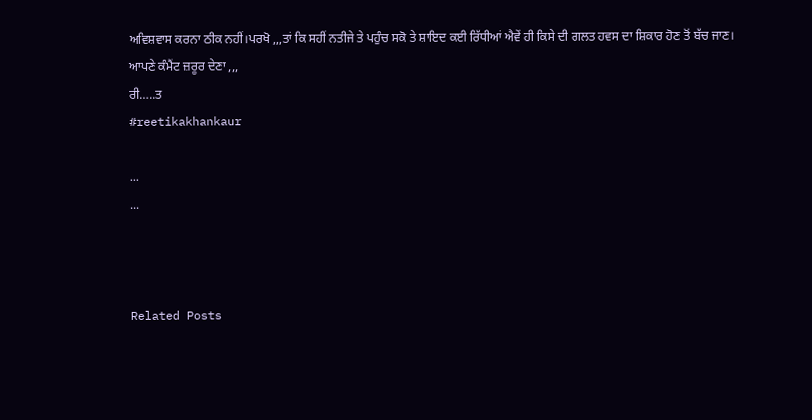ਅਵਿਸ਼ਵਾਸ ਕਰਨਾ ਠੀਕ ਨਹੀਂ।ਪਰਖੋ ,,,ਤਾਂ ਕਿ ਸਹੀਂ ਨਤੀਜੇ ਤੇ ਪਹੁੰਚ ਸਕੋ ਤੇ ਸ਼ਾਇਦ ਕਈ ਰਿੱਧੀਆਂ ਐਵੇਂ ਹੀ ਕਿਸੇ ਦੀ ਗਲਤ ਹਵਸ ਦਾ ਸ਼ਿਕਾਰ ਹੋਣ ਤੋਂ ਬੱਚ ਜਾਣ।
ਆਪਣੇ ਕੰਮੈਂਟ ਜ਼ਰੂਰ ਦੇਣਾ ,,,
ਰੀ…..ਤ
#reetikakhankaur

...
...



Related Posts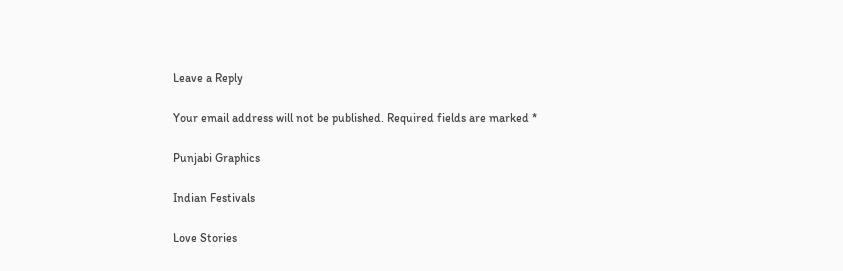Leave a Reply

Your email address will not be published. Required fields are marked *

Punjabi Graphics

Indian Festivals

Love Stories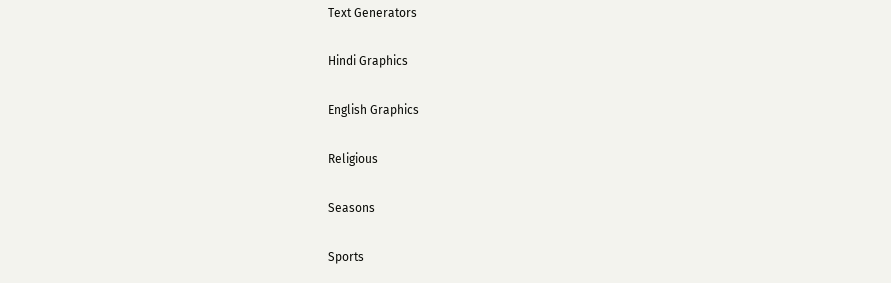Text Generators

Hindi Graphics

English Graphics

Religious

Seasons

Sports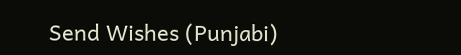Send Wishes (Punjabi)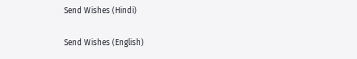Send Wishes (Hindi)

Send Wishes (English)